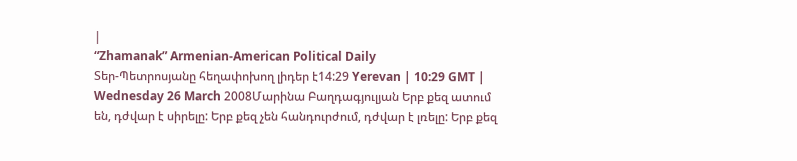|
“Zhamanak” Armenian-American Political Daily
Տեր-Պետրոսյանը հեղափոխող լիդեր է14:29 Yerevan | 10:29 GMT | Wednesday 26 March 2008Մարինա Բաղդագյուլյան Երբ քեզ ատում են, դժվար է սիրելը: Երբ քեզ չեն հանդուրժում, դժվար է լռելը: Երբ քեզ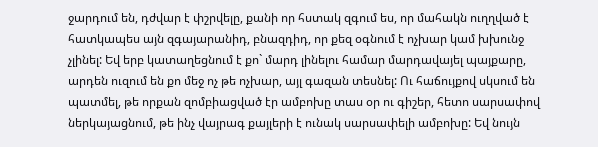ջարդում են, դժվար է փշրվելը, քանի որ հստակ զգում ես, որ մահակն ուղղված է հատկապես այն զգայարանիդ, բնազդիդ, որ քեզ օգնում է ոչխար կամ խխունջ չլինել: Եվ երբ կատաղեցնում է քո` մարդ լինելու համար մարդավայել պայքարը, արդեն ուզում են քո մեջ ոչ թե ոչխար, այլ գազան տեսնել: Ու հաճույքով սկսում են պատմել, թե որքան զոմբիացված էր ամբոխը տաս օր ու գիշեր, հետո սարսափով ներկայացնում, թե ինչ վայրագ քայլերի է ունակ սարսափելի ամբոխը: Եվ նույն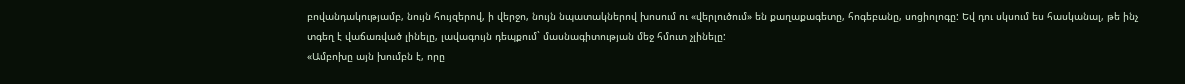բովանդակությամբ, նույն հույզերով, ի վերջո, նույն նպատակներով խոսում ու «վերլուծում» են քաղաքագետը, հոգեբանը, սոցիոլոգը: Եվ դու սկսում ես հասկանալ, թե ինչ տգեղ է վաճառված լինելը, լավագույն դեպքում` մասնագիտության մեջ հմուտ չլինելը:
«Ամբոխը այն խումբն է, որը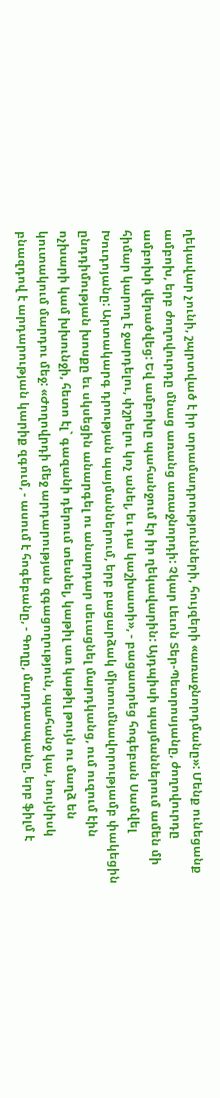ղեկավար չունի, շպրտված է իր տրամադրությունների, հույզերի «առաջնորդմանը»: Մենք ունեցանք ամբոխ, երբ ժողովուրդը մնաց առանց առաջնորդի: Չկար Լեւոն Տեր-Պետրոսյանը, ժողովուրդը ամբոխի վերածվեց: Եվ ամբոխը պահանջում էր իր ղեկավարին: Այդպիսի պայմաններում ամեն մի հիմար կարող է ջարդելու, փշրելու կոչ անել, եւ դա կաշխատի», - բացատրեց հոգեբան Սամվել Խուդոյանը: Արտակարգ դրության պայմաններում, երբ բացարձակ միտումնավորությամբ փակեցին ընդդիմության խոսքը եւ սկսեցին անարգել ու անարդար սեւացնել մարդկանց, ում ուզում էին ոչխարի կամ խխունջի, հետո էլ` գազանի դերում տեսնել, կաթիլ առ կաթիլ թույն ու մաղձ են կուտակում մարդու մեջ: «Ժողովրդի մեջ արդարության զգացողություն, պահանջ կա, նույնիսկ բնազդով է արդարության կարիք զգում, - ասում է հոգեբանը, - Գողը, մարդասպանը, երբ ֆիլմ է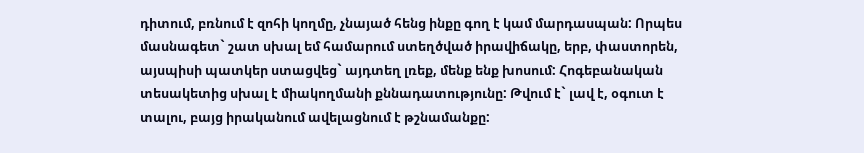դիտում, բռնում է զոհի կողմը, չնայած հենց ինքը գող է կամ մարդասպան: Որպես մասնագետ` շատ սխալ եմ համարում ստեղծված իրավիճակը, երբ, փաստորեն, այսպիսի պատկեր ստացվեց` այդտեղ լռեք, մենք ենք խոսում: Հոգեբանական տեսակետից սխալ է միակողմանի քննադատությունը: Թվում է` լավ է, օգուտ է տալու, բայց իրականում ավելացնում է թշնամանքը: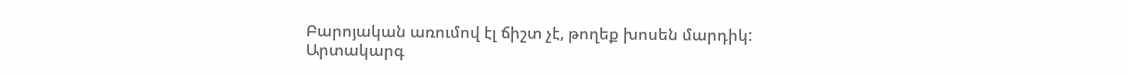Բարոյական առումով էլ ճիշտ չէ, թողեք խոսեն մարդիկ: Արտակարգ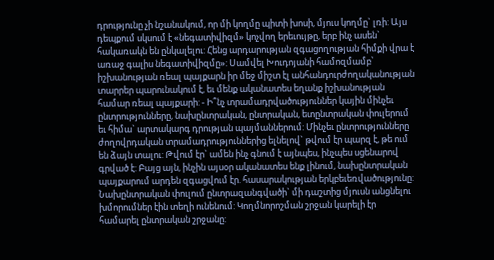դրությունը չի նշանակում, որ մի կողմը պիտի խոսի, մյուս կողմը` լռի: Այս դեպքում սկսում է «նեգատիվիզմ» կոչվող երեւույթը, երբ ինչ ասեն` հակառակն են ընկալելու: Հենց արդարության զգացողության հիմքի վրա է առաջ գալիս նեգատիվիզմը»: Սամվել Խուդոյանի համոզմամբ՝ իշխանության ռեալ պայքարն իր մեջ միշտ էլ անհանդուրժողականության տարրեր պարունակում է, եւ մենք ականատես եղանք իշխանության համար ռեալ պայքարի: - Ի՞նչ տրամադրվածություններ կային մինչեւ ընտրությունները, նախընտրական, ընտրական, ետընտրական փուլերում եւ հիմա` արտակարգ դրության պայմաններում: Մինչեւ ընտրությունները ժողովրդական տրամադրություններից ելնելով` թվում էր պարզ է, թե ում են ձայն տալու: Թվում էր` ամեն ինչ գնում է այնպես, ինչպես սցենարով գրված է: Բայց այն, ինչին այսօր ականատես ենք լինում, նախընտրական պայքարում արդեն զգացվում էր. հասարակության երկբեւեռվածությունը: Նախընտրական փուլում ընտրազանգվածի` մի դաշտից մյուսն անցնելու խմորումներ էին տեղի ունենում: Կողմնորոշման շրջան կարելի էր համարել ընտրական շրջանը: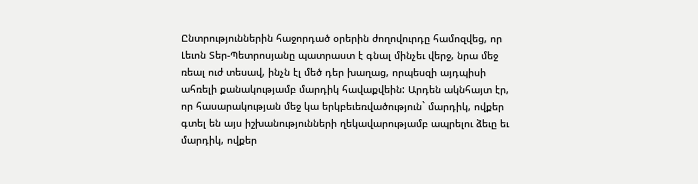Ընտրություններին հաջորդած օրերին ժողովուրդը համոզվեց, որ Լեւոն Տեր-Պետրոսյանը պատրաստ է գնալ մինչեւ վերջ, նրա մեջ ռեալ ուժ տեսավ, ինչն էլ մեծ դեր խաղաց, որպեսզի այդպիսի ահռելի քանակությամբ մարդիկ հավաքվեին: Արդեն ակնհայտ էր, որ հասարակության մեջ կա երկբեւեռվածություն` մարդիկ, ովքեր գտել են այս իշխանությունների ղեկավարությամբ ապրելու ձեւը եւ մարդիկ, ովքեր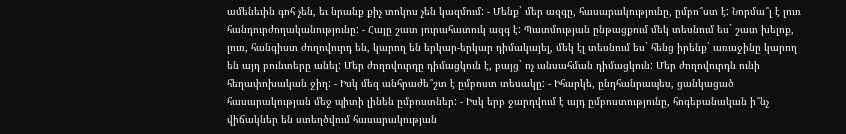ամենեւին գոհ չեն, եւ նրանք քիչ տոկոս չեն կազմում: - Մենք` մեր ազգը, հասարակությունը, ըմբո՞ստ է: Նորմա՞լ է լուռ հանդուրժողականությունը: - Հայը շատ յուրահատուկ ազգ է: Պատմության ընթացքում մեկ տեսնում ես` շատ խելոք, լուռ, հանգիստ ժողովուրդ են, կարող են երկար-երկար դիմակայել, մեկ էլ տեսնում ես` հենց իրենք` առաջինը կարող են այդ բունտերը անել: Մեր ժողովուրդը դիմացկուն է, բայց` ոչ անսահման դիմացկուն: Մեր ժողովուրդն ունի հեղափոխական ջիղ: - Իսկ մեզ անհրաժե՞շտ է ըմբոստ տեսակը: - Իհարկե, ընդհանրապես, ցանկացած հասարակության մեջ պիտի լինեն ըմբոստներ: - Իսկ երբ ջարդվում է այդ ըմբոստությունը, հոգեբանական ի՞նչ վիճակներ են ստեղծվում հասարակության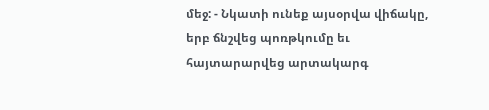մեջ: - Նկատի ունեք այսօրվա վիճակը, երբ ճնշվեց պոռթկումը եւ հայտարարվեց արտակարգ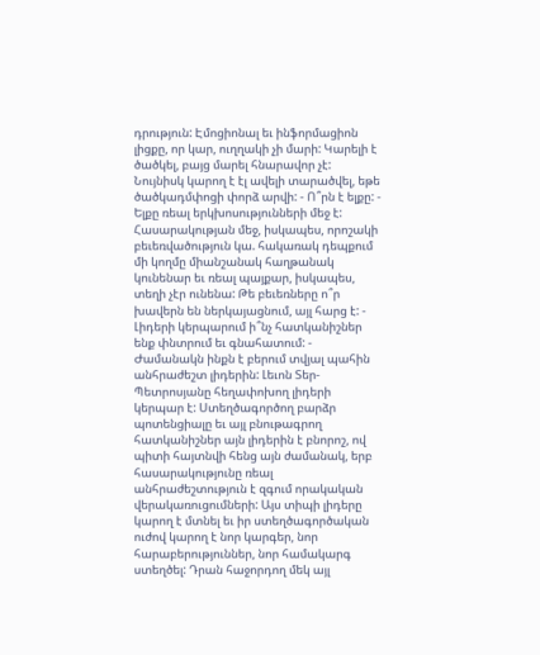դրություն: Էմոցիոնալ եւ ինֆորմացիոն լիցքը, որ կար, ուղղակի չի մարի: Կարելի է ծածկել, բայց մարել հնարավոր չէ: Նույնիսկ կարող է էլ ավելի տարածվել, եթե ծածկադմփոցի փորձ արվի: - Ո՞րն է ելքը: - Ելքը ռեալ երկխոսությունների մեջ է: Հասարակության մեջ, իսկապես, որոշակի բեւեռվածություն կա. հակառակ դեպքում մի կողմը միանշանակ հաղթանակ կունենար եւ ռեալ պայքար, իսկապես, տեղի չէր ունենա: Թե բեւեռները ո՞ր խավերն են ներկայացնում, այլ հարց է: - Լիդերի կերպարում ի՞նչ հատկանիշներ ենք փնտրում եւ գնահատում: - Ժամանակն ինքն է բերում տվյալ պահին անհրաժեշտ լիդերին: Լեւոն Տեր-Պետրոսյանը հեղափոխող լիդերի կերպար է: Ստեղծագործող բարձր պոտենցիալը եւ այլ բնութագրող հատկանիշներ այն լիդերին է բնորոշ, ով պիտի հայտնվի հենց այն ժամանակ, երբ հասարակությունը ռեալ անհրաժեշտություն է զգում որակական վերակառուցումների: Այս տիպի լիդերը կարող է մտնել եւ իր ստեղծագործական ուժով կարող է նոր կարգեր, նոր հարաբերություններ, նոր համակարգ ստեղծել: Դրան հաջորդող մեկ այլ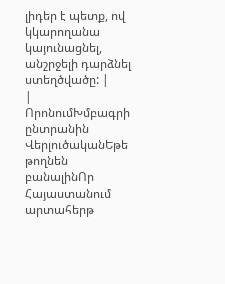լիդեր է պետք, ով կկարողանա կայունացնել, անշրջելի դարձնել ստեղծվածը: |
|
ՈրոնումԽմբագրի ընտրանին
ՎերլուծականԵթե թողնեն բանալինՈր Հայաստանում արտահերթ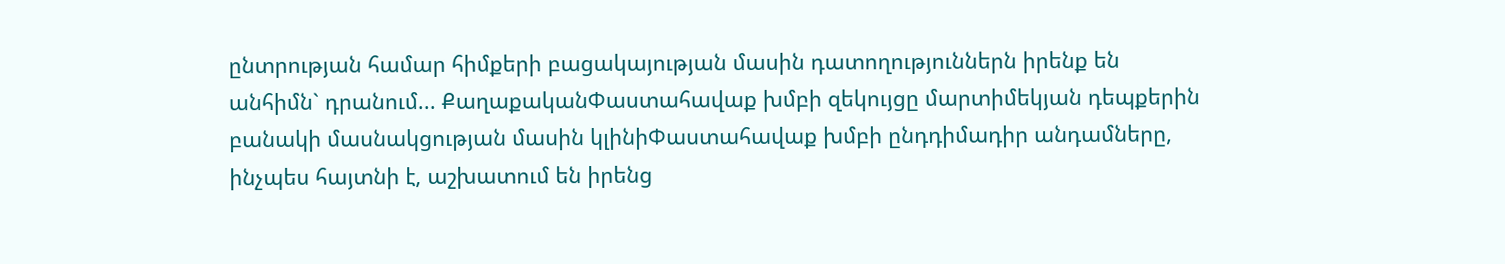ընտրության համար հիմքերի բացակայության մասին դատողություններն իրենք են անհիմն` դրանում... ՔաղաքականՓաստահավաք խմբի զեկույցը մարտիմեկյան դեպքերին բանակի մասնակցության մասին կլինիՓաստահավաք խմբի ընդդիմադիր անդամները, ինչպես հայտնի է, աշխատում են իրենց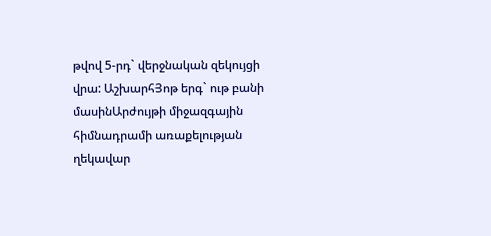թվով 5-րդ` վերջնական զեկույցի վրա: ԱշխարհՅոթ երգ` ութ բանի մասինԱրժույթի միջազգային հիմնադրամի առաքելության ղեկավար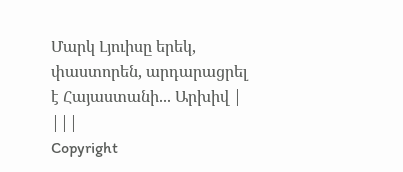Մարկ Լյուիսը երեկ, փաստորեն, արդարացրել է Հայաստանի... Արխիվ |
|||
Copyright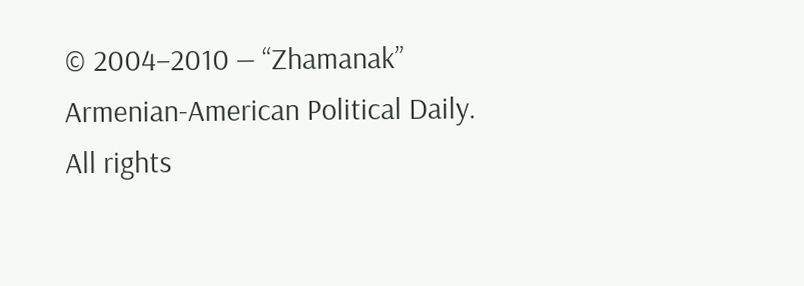© 2004–2010 — “Zhamanak” Armenian-American Political Daily. All rights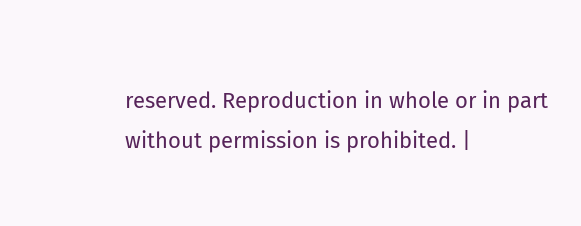reserved. Reproduction in whole or in part without permission is prohibited. |